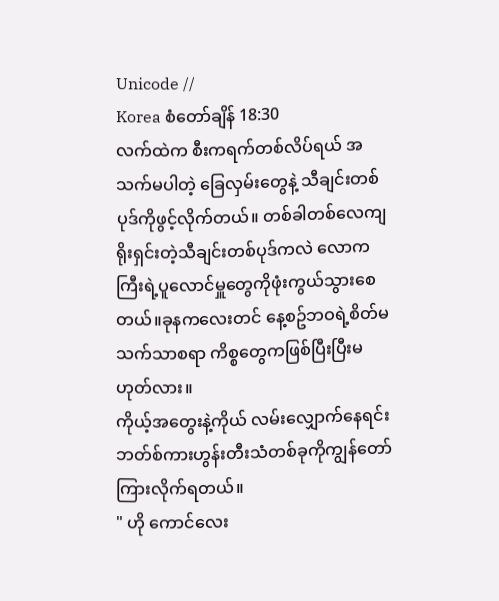Unicode //
Korea စံတော်ချိန် 18:30
လက်ထဲက စီးကရက်တစ်လိပ်ရယ် အသက်မပါတဲ့ ခြေလှမ်းတွေနဲ့ သီချင်းတစ်ပုဒ်ကိုဖွင့်လိုက်တယ်။ တစ်ခါတစ်လေကျ ရိုးရှင်းတဲ့သီချင်းတစ်ပုဒ်ကလဲ လောကကြီးရဲ့ပူလောင်မှူတွေကိုဖုံးကွယ်သွားစေတယ်။ခုနကလေးတင် နေ့စဥ်ဘဝရဲ့စိတ်မသက်သာစရာ ကိစ္စတွေကဖြစ်ပြီးပြီးမဟုတ်လား။
ကိုယ့်အတွေးနဲ့ကိုယ် လမ်းလျှောက်နေရင်း ဘတ်စ်ကားဟွန်းတီးသံတစ်ခုကိုကျွန်တော်ကြားလိုက်ရတယ်။
" ဟို ကောင်လေး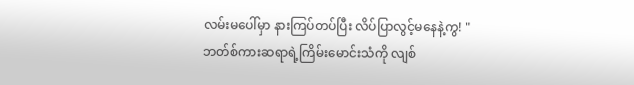လမ်းမပေါ်မှာ နားကြပ်တပ်ပြီး လိပ်ပြာလွင့်မနေနဲ့ကွ! "
ဘတ်စ်ကားဆရာရဲ့ကြိမ်းမောင်းသံကို လျစ်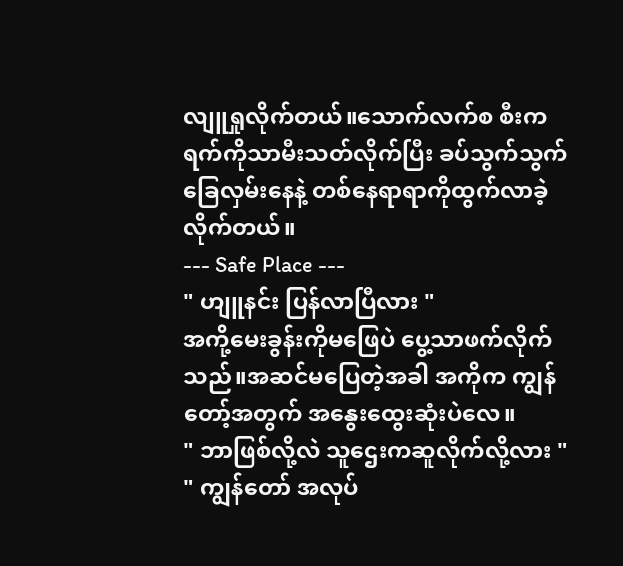လျူရှုလိုက်တယ်။သောက်လက်စ စီးကရက်ကိုသာမီးသတ်လိုက်ပြီး ခပ်သွက်သွက်ခြေလှမ်းနေနဲ့ တစ်နေရာရာကိုထွက်လာခဲ့လိုက်တယ်။
--- Safe Place ---
" ဟျူနင်း ပြန်လာပြီလား "
အကို့မေးခွန်းကိုမဖြေပဲ ပွေ့သာဖက်လိုက်သည်။အဆင်မပြေတဲ့အခါ အကိုက ကျွန်တော့်အတွက် အနွေးထွေးဆုံးပဲလေ။
" ဘာဖြစ်လို့လဲ သူဌေးကဆူလိုက်လို့လား "
" ကျွန်တော် အလုပ်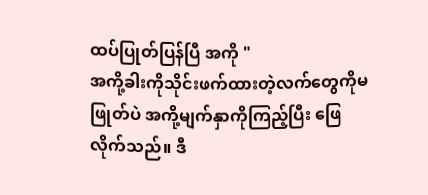ထပ်ပြုတ်ပြန်ပြီ အကို "
အကို့ခါးကိုသိုင်းဖက်ထားတဲ့လက်တွေကိုမဖြုတ်ပဲ အကို့မျက်နှာကိုကြည့်ပြီး ဖြေလိုက်သည်။ ဒီ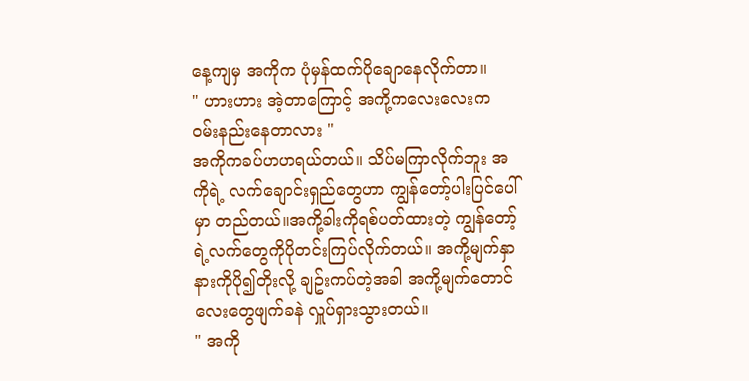နေ့ကျမှ အကိုက ပုံမှန်ထက်ပိုချောနေလိုက်တာ။
" ဟားဟား အဲ့တာကြောင့် အကို့ကလေးလေးက ဝမ်းနည်းနေတာလား "
အကိုကခပ်ဟဟရယ်တယ်။ သိပ်မကြာလိုက်ဘူး အကိုရဲ့ လက်ချောင်းရှည်တွေဟာ ကျွန်တော့်ပါးပြင်ပေါ်မှာ တည်တယ်။အကို့ခါးကိုရစ်ပတ်ထားတဲ့ ကျွန်တော့်ရဲ့လက်တွေကိုပိုတင်းကြပ်လိုက်တယ်။ အကို့မျက်နှာနားကိုပို၍တိုးလို့ ချဥ်းကပ်တဲ့အခါ အကို့မျက်တောင်လေးတွေဖျက်ခနဲ လှူပ်ရှားသွားတယ်။
" အကို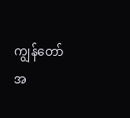ကျွန်တော် အ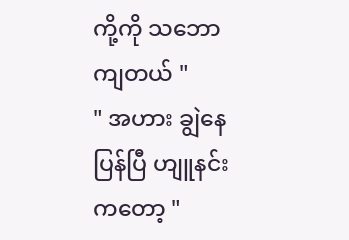ကို့ကို သဘောကျတယ် "
" အဟား ချွဲနေပြန်ပြီ ဟျူနင်းကတော့ "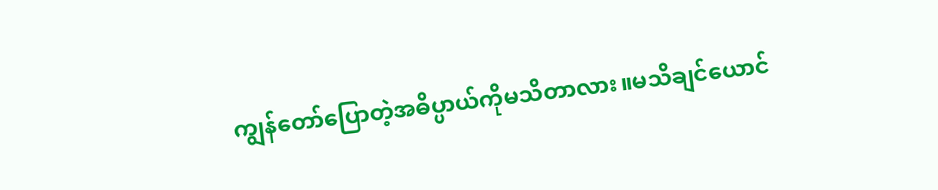ကျွန်တော်ပြောတဲ့အဓိပ္ပာယ်ကိုမသိတာလား။မသိချင်ယောင်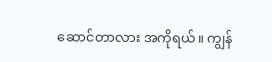ဆောင်တာလား အကိုရယ်။ ကျွန်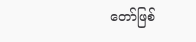တော်ဖြစ်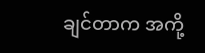ချင်တာက အကို့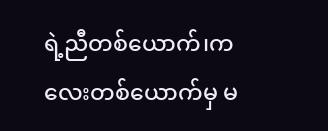ရဲ့ညီတစ်ယောက်၊ကလေးတစ်ယောက်မှ မ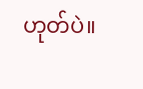ဟုတ်ပဲ။